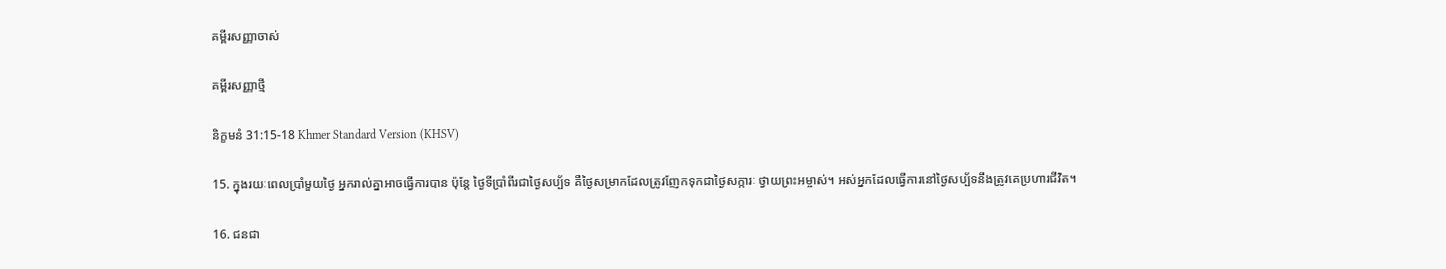គម្ពីរសញ្ញាចាស់

គម្ពីរសញ្ញាថ្មី

និក្ខមនំ 31:15-18 Khmer Standard Version (KHSV)

15. ក្នុងរយៈពេលប្រាំមួយថ្ងៃ អ្នករាល់គ្នាអាចធ្វើការបាន ប៉ុន្តែ ថ្ងៃទីប្រាំ‌ពីរជាថ្ងៃសប្ប័ទ គឺថ្ងៃសម្រាកដែលត្រូវញែកទុកជាថ្ងៃសក្ការៈ ថ្វាយព្រះ‌អម្ចាស់។ អស់អ្នកដែលធ្វើការនៅថ្ងៃសប្ប័ទនឹងត្រូវគេប្រហារជីវិត។

16. ជន‌ជា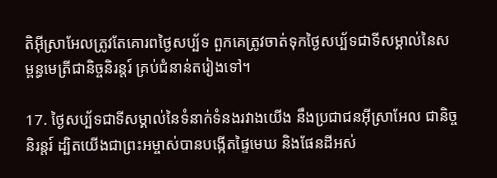តិអ៊ីស្រា‌អែលត្រូវតែគោរពថ្ងៃសប្ប័ទ ពួកគេត្រូវចាត់ទុកថ្ងៃសប្ប័ទជាទីសម្គាល់នៃសម្ពន្ធ‌មេត្រីជា‌និច្ចនិរន្តរ៍ គ្រប់ជំនាន់តរៀងទៅ។

17. ថ្ងៃសប្ប័ទជាទីសម្គាល់នៃទំនាក់‌ទំនងរវាងយើង នឹងប្រជា‌ជនអ៊ីស្រា‌អែល ជា‌និច្ចនិរន្តរ៍ ដ្បិតយើងជាព្រះ‌អម្ចាស់បានបង្កើតផ្ទៃមេឃ និងផែនដីអស់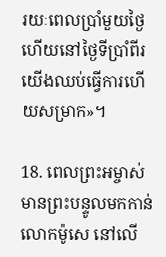រយៈពេលប្រាំមួយថ្ងៃ ហើយនៅថ្ងៃទីប្រាំ‌ពីរយើងឈប់ធ្វើការហើយសម្រាក»។

18. ពេលព្រះ‌អម្ចាស់មានព្រះ‌បន្ទូលមកកាន់លោកម៉ូសេ នៅលើ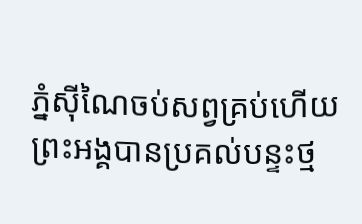ភ្នំស៊ីណៃចប់សព្វគ្រប់ហើយ ព្រះ‌អង្គបានប្រគល់បន្ទះថ្ម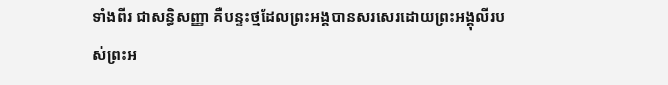ទាំងពីរ ជាសន្ធិ‌សញ្ញា គឺបន្ទះថ្មដែលព្រះ‌អង្គបានសរសេរដោយព្រះ‌អង្គុលីរបស់ព្រះ‌អ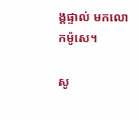ង្គផ្ទាល់ មកលោកម៉ូសេ។

សូ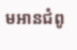មអានជំពូ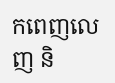កពេញលេញ និ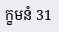ក្ខមនំ 31